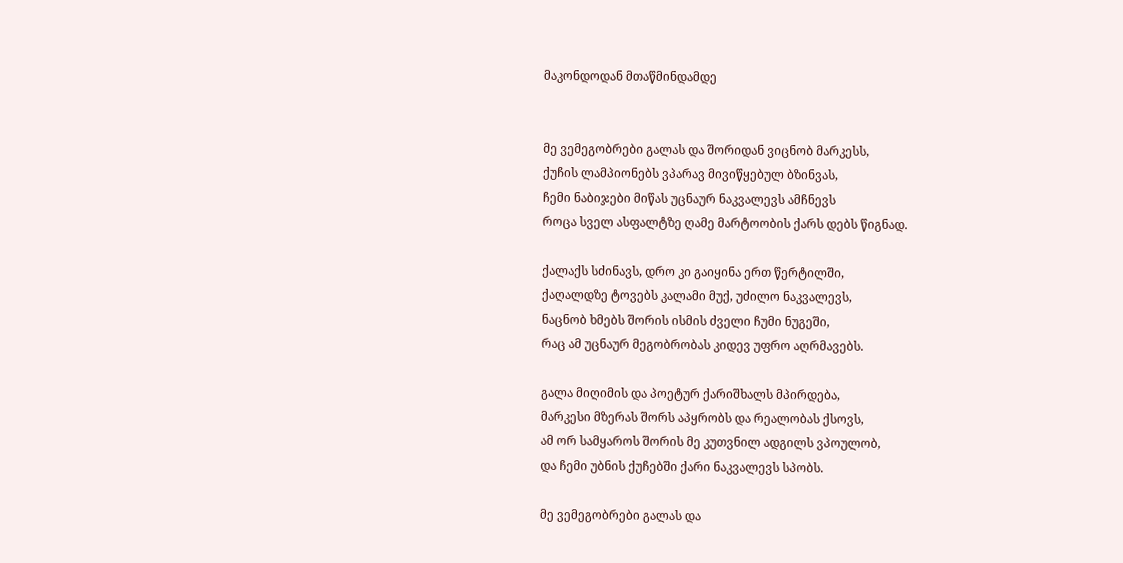მაკონდოდან მთაწმინდამდე


მე ვემეგობრები გალას და შორიდან ვიცნობ მარკესს,
ქუჩის ლამპიონებს ვპარავ მივიწყებულ ბზინვას,
ჩემი ნაბიჯები მიწას უცნაურ ნაკვალევს ამჩნევს
როცა სველ ასფალტზე ღამე მარტოობის ქარს დებს წიგნად.

ქალაქს სძინავს, დრო კი გაიყინა ერთ წერტილში,
ქაღალდზე ტოვებს კალამი მუქ, უძილო ნაკვალევს,
ნაცნობ ხმებს შორის ისმის ძველი ჩუმი ნუგეში,
რაც ამ უცნაურ მეგობრობას კიდევ უფრო აღრმავებს.

გალა მიღიმის და პოეტურ ქარიშხალს მპირდება,
მარკესი მზერას შორს აპყრობს და რეალობას ქსოვს,
ამ ორ სამყაროს შორის მე კუთვნილ ადგილს ვპოულობ,
და ჩემი უბნის ქუჩებში ქარი ნაკვალევს სპობს.

მე ვემეგობრები გალას და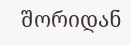შორიდან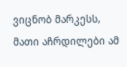ვიცნობ მარკესს,
მათი აჩრდილები ამ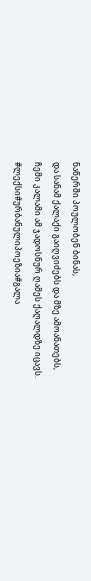ნაწერში პოულობენ ბინას,
და სანამ ქალაქი გაიღვიძებს და მზე ამოანათებს,
ჩემი კალამი ამ ჯადოსნურ ღამეს ქაღალდზე იცავს.
#ლექსი#ურბანულიპოეზია#გალა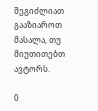შეგიძლიათ გააზიაროთ მასალა, თუ მიუთითებთ ავტორს.

0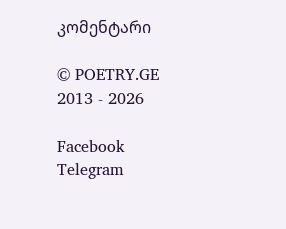კომენტარი

© POETRY.GE 2013 - 2026

Facebook Telegram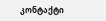კონტაქტი